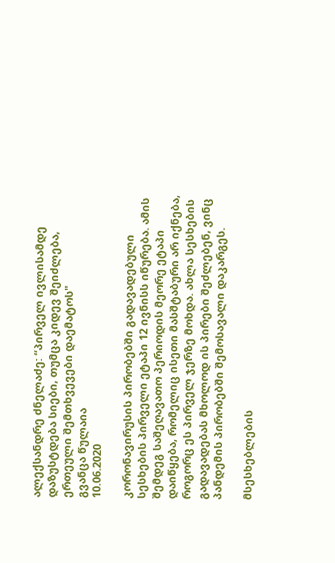ალექსანდრე ძნელაძე: “პირველ ივლისამდე დაზუსტდება სიები, თუმცა კიდევ შეიძლება, ერთეული შემთხვევები დაემატოს"
გვანცა წულაია
10.06.2020

კორონავირუსის პირობებში გადავადებული სესხების პირველი ეტაპი 12 ივნისს იწურება. ამის შემდეგ საშეღავათო პერიოდის მეორე ეტაპი დაიწყება, რომელიც ისეთი მასშტაბური არ იქნება, როგორც ეს პირველ ჯერზე მოხდა. ახლა სესხების გადავადებას მხოლოდ ის პირები შეძლებენ, ვინც პანდემის პირობებში შემოსავალი დაკარგეს.

მსესხებლების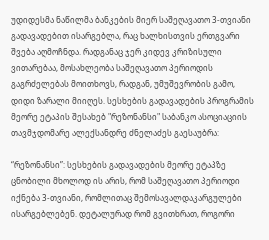უდიდესმა ნაწილმა ბანკების მიერ საშეღავათო 3-თვიანი გადავადებით ისარგებლა, რაც ხალხისთვის ერთგვარი შვება აღმოჩნდა. რადგანაც ჯერ კიდევ კრიზისული ვითარებაა, მოსახლეობა საშეღავათო პერიოდის გაგრძელებას მოითხოვს, რადგან, უმუშევრობის გამო, დიდი ზარალი მიიღეს. სესხების გადავადების პროგრამის მეორე ეტაპის შესახებ "რეზონანსი" საბანკო ასოციაციის თავმჯდომარე ალექსანდრე ძნელაძეს გაესაუბრა:

“რეზონანსი”: სესხების გადავადების მეორე ეტაპზე ცნობილი მხოლოდ ის არის, რომ საშეღავათო პერიოდი იქნება 3-თვიანი, რომლითაც შემოსავალდაკარგულები ისარგებლებენ. დეტალურად რომ გვითხრათ, როგორი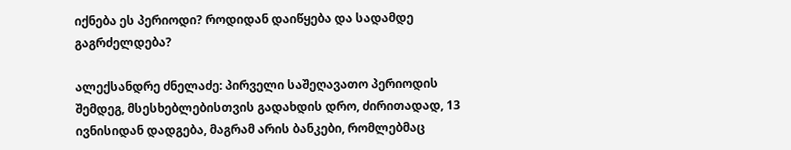იქნება ეს პერიოდი? როდიდან დაიწყება და სადამდე გაგრძელდება?

ალექსანდრე ძნელაძე: პირველი საშეღავათო პერიოდის შემდეგ, მსესხებლებისთვის გადახდის დრო, ძირითადად, 13 ივნისიდან დადგება, მაგრამ არის ბანკები, რომლებმაც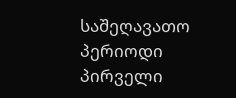საშეღავათო პერიოდი პირველი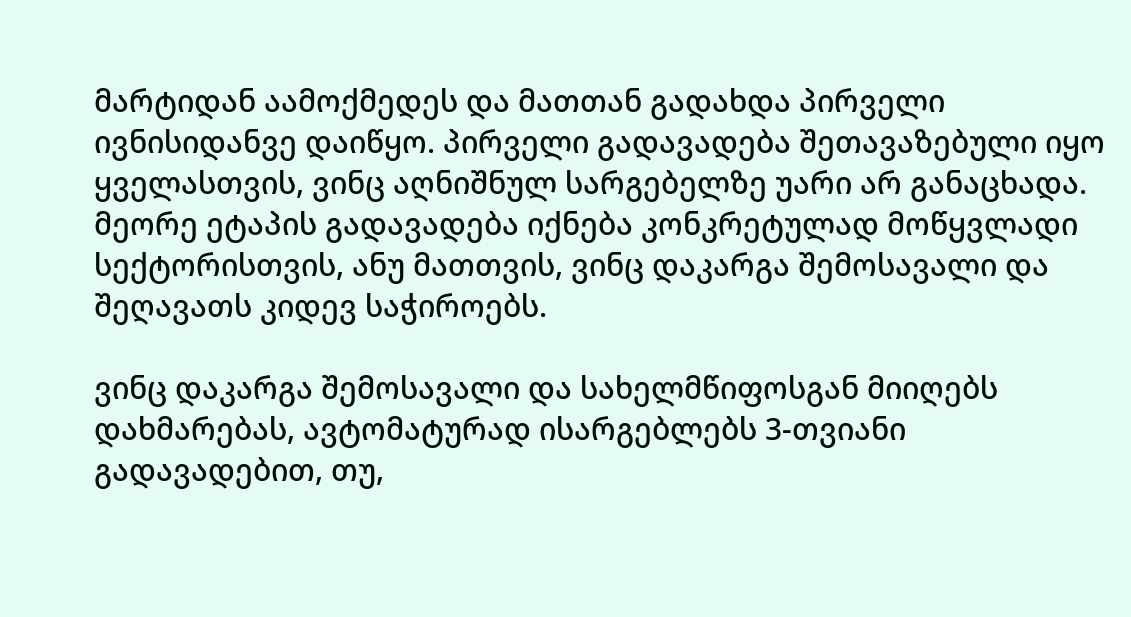მარტიდან აამოქმედეს და მათთან გადახდა პირველი ივნისიდანვე დაიწყო. პირველი გადავადება შეთავაზებული იყო ყველასთვის, ვინც აღნიშნულ სარგებელზე უარი არ განაცხადა. მეორე ეტაპის გადავადება იქნება კონკრეტულად მოწყვლადი სექტორისთვის, ანუ მათთვის, ვინც დაკარგა შემოსავალი და შეღავათს კიდევ საჭიროებს.

ვინც დაკარგა შემოსავალი და სახელმწიფოსგან მიიღებს დახმარებას, ავტომატურად ისარგებლებს 3-თვიანი გადავადებით, თუ,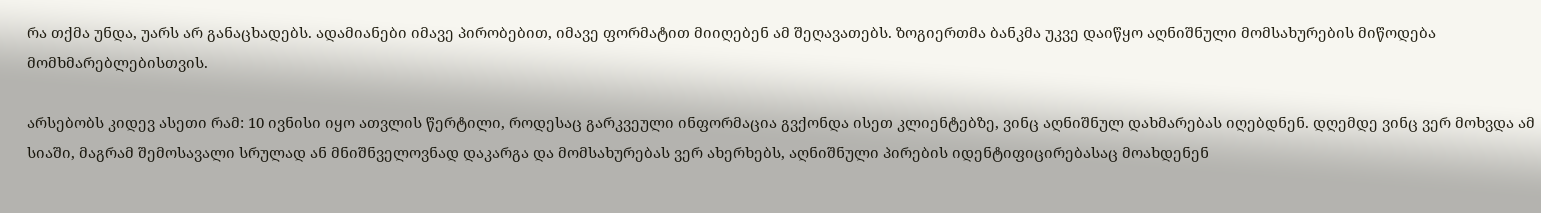რა თქმა უნდა, უარს არ განაცხადებს. ადამიანები იმავე პირობებით, იმავე ფორმატით მიიღებენ ამ შეღავათებს. ზოგიერთმა ბანკმა უკვე დაიწყო აღნიშნული მომსახურების მიწოდება მომხმარებლებისთვის.

არსებობს კიდევ ასეთი რამ: 10 ივნისი იყო ათვლის წერტილი, როდესაც გარკვეული ინფორმაცია გვქონდა ისეთ კლიენტებზე, ვინც აღნიშნულ დახმარებას იღებდნენ. დღემდე ვინც ვერ მოხვდა ამ სიაში, მაგრამ შემოსავალი სრულად ან მნიშნველოვნად დაკარგა და მომსახურებას ვერ ახერხებს, აღნიშნული პირების იდენტიფიცირებასაც მოახდენენ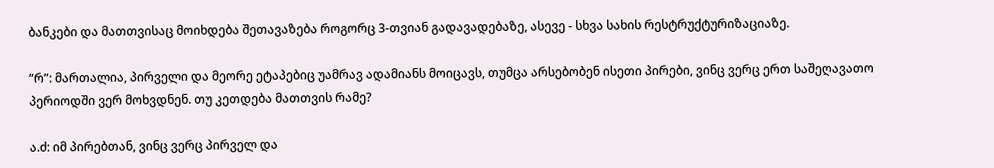ბანკები და მათთვისაც მოიხდება შეთავაზება როგორც 3-თვიან გადავადებაზე, ასევე - სხვა სახის რესტრუქტურიზაციაზე.

“რ”: მართალია, პირველი და მეორე ეტაპებიც უამრავ ადამიანს მოიცავს, თუმცა არსებობენ ისეთი პირები, ვინც ვერც ერთ საშეღავათო პერიოდში ვერ მოხვდნენ. თუ კეთდება მათთვის რამე?

ა.ძ: იმ პირებთან, ვინც ვერც პირველ და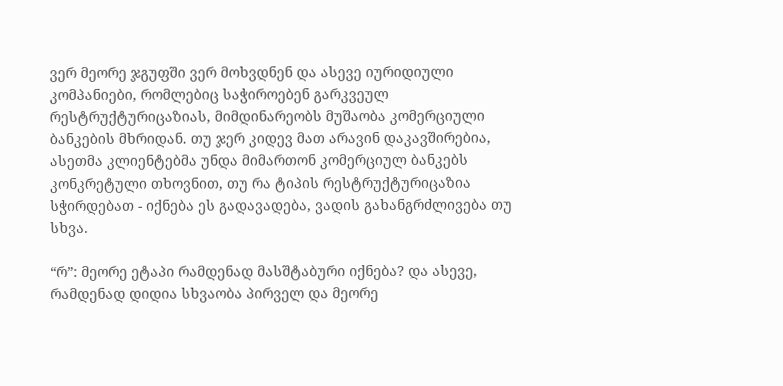ვერ მეორე ჯგუფში ვერ მოხვდნენ და ასევე იურიდიული კომპანიები, რომლებიც საჭიროებენ გარკვეულ რესტრუქტურიცაზიას, მიმდინარეობს მუშაობა კომერციული ბანკების მხრიდან. თუ ჯერ კიდევ მათ არავინ დაკავშირებია, ასეთმა კლიენტებმა უნდა მიმართონ კომერციულ ბანკებს კონკრეტული თხოვნით, თუ რა ტიპის რესტრუქტურიცაზია სჭირდებათ - იქნება ეს გადავადება, ვადის გახანგრძლივება თუ სხვა.

“რ”: მეორე ეტაპი რამდენად მასშტაბური იქნება? და ასევე, რამდენად დიდია სხვაობა პირველ და მეორე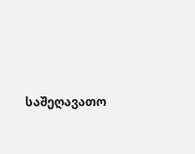საშეღავათო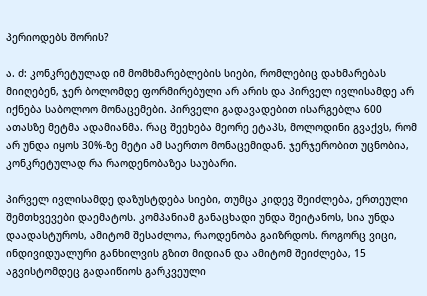პერიოდებს შორის?

ა. ძ: კონკრეტულად იმ მომხმარებლების სიები, რომლებიც დახმარებას მიიღებენ, ჯერ ბოლომდე ფორმირებული არ არის და პირველ ივლისამდე არ იქნება საბოლოო მონაცემები. პირველი გადავადებით ისარგებლა 600 ათასზე მეტმა ადამიანმა. რაც შეეხება მეორე ეტაპს, მოლოდინი გვაქვს, რომ არ უნდა იყოს 30%-ზე მეტი ამ საერთო მონაცემიდან. ჯერჯერობით უცნობია, კონკრეტულად რა რაოდენობაზეა საუბარი.

პირველ ივლისამდე დაზუსტდება სიები, თუმცა კიდევ შეიძლება, ერთეული შემთხვევები დაემატოს. კომპანიამ განაცხადი უნდა შეიტანოს, სია უნდა დაადასტუროს, ამიტომ შესაძლოა, რაოდენობა გაიზრდოს. როგორც ვიცი, ინდივიდუალური განხილვის გზით მიდიან და ამიტომ შეიძლება, 15 აგვისტომდეც გადაიწიოს გარკვეული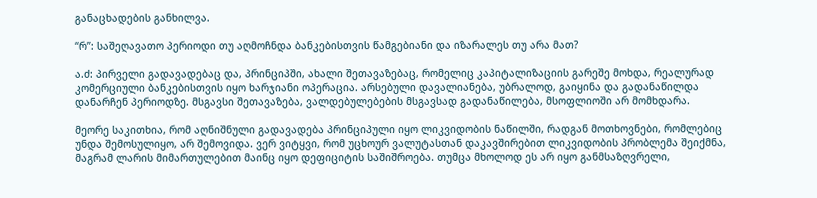განაცხადების განხილვა.

“რ”: საშეღავათო პერიოდი თუ აღმოჩნდა ბანკებისთვის წამგებიანი და იზარალეს თუ არა მათ?

ა.ძ: პირველი გადავადებაც და, პრინციპში, ახალი შეთავაზებაც, რომელიც კაპიტალიზაციის გარეშე მოხდა, რეალურად კომერციული ბანკებისთვის იყო ხარჯიანი ოპერაცია. არსებული დავალიანება, უბრალოდ, გაიყინა და გადანაწილდა დანარჩენ პერიოდზე. მსგავსი შეთავაზება, ვალდებულებების მსგავსად გადანაწილება, მსოფლიოში არ მომხდარა.

მეორე საკითხია, რომ აღნიშნული გადავადება პრინციპული იყო ლიკვიდობის ნაწილში, რადგან მოთხოვნები, რომლებიც უნდა შემოსულიყო, არ შემოვიდა. ვერ ვიტყვი, რომ უცხოურ ვალუტასთან დაკავშირებით ლიკვიდობის პრობლემა შეიქმნა, მაგრამ ლარის მიმართულებით მაინც იყო დეფიციტის საშიშროება. თუმცა მხოლოდ ეს არ იყო განმსაზღვრელი,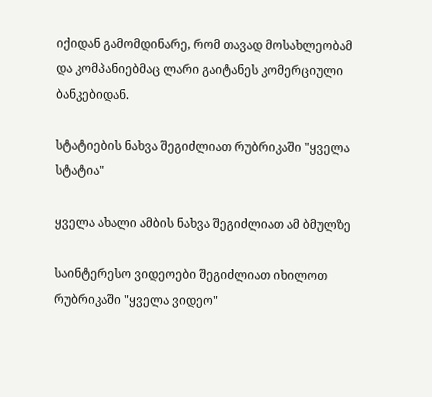იქიდან გამომდინარე, რომ თავად მოსახლეობამ და კომპანიებმაც ლარი გაიტანეს კომერციული ბანკებიდან.

სტატიების ნახვა შეგიძლიათ რუბრიკაში "ყველა სტატია"

ყველა ახალი ამბის ნახვა შეგიძლიათ ამ ბმულზე

საინტერესო ვიდეოები შეგიძლიათ იხილოთ რუბრიკაში "ყველა ვიდეო"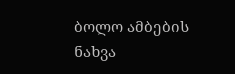ბოლო ამბების ნახვა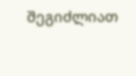შეგიძლიათ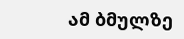ამ ბმულზე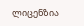ლიცენზია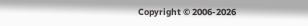Copyright © 2006-2026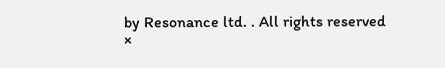by Resonance ltd. . All rights reserved
×